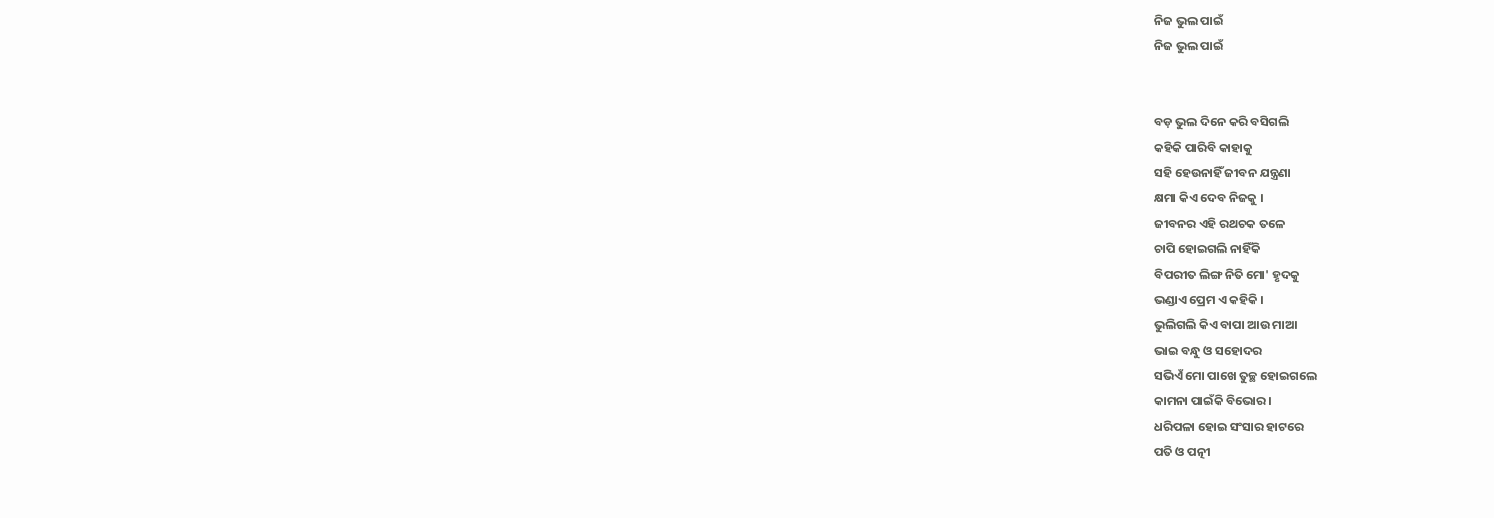ନିଜ ଭୁଲ ପାଇଁ
ନିଜ ଭୁଲ ପାଇଁ


ବଡ଼ ଭୁଲ ଦିନେ କରି ବସିଗଲି
କହିକି ପାରିବି କାହାକୁ
ସହି ହେଉନାହିଁ ଜୀବନ ଯନ୍ତ୍ରଣା
କ୍ଷମା କିଏ ଦେବ ନିଜକୁ ।
ଜୀବନର ଏହି ରଥଚକ ତଳେ
ଚାପି ହୋଇଗଲି ନାହିଁକି
ବିପରୀତ ଲିଙ୍ଗ ନିତି ମୋ' ହୃଦକୁ
ଭଣ୍ଡାଏ ପ୍ରେମ ଏ କହିକି ।
ଭୁଲିଗଲି କିଏ ବାପା ଆଉ ମାଆ
ଭାଇ ବନ୍ଧୁ ଓ ସହୋଦର
ସଭିଏଁ ମୋ ପାଖେ ତୁଚ୍ଛ ହୋଇଗଲେ
କାମନା ପାଇଁକି ବିଭୋର।
ଧରିପଳା ହୋଇ ସଂସାର ହାଟରେ
ପତି ଓ ପତ୍ନୀ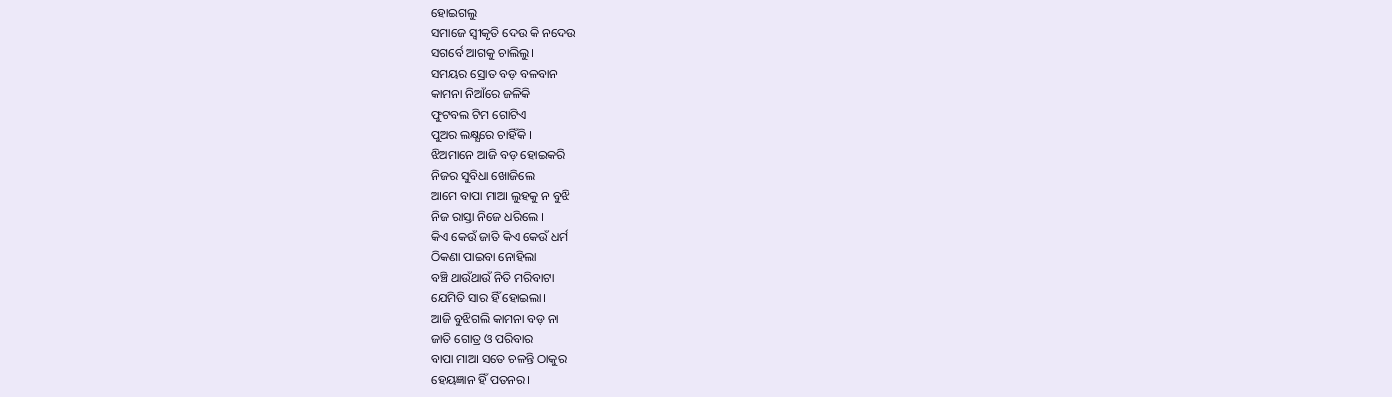ହୋଇଗଲୁ
ସମାଜେ ସ୍ବୀକୃତି ଦେଉ କି ନଦେଉ
ସଗର୍ବେ ଆଗକୁ ଚାଲିଲୁ।
ସମୟର ସ୍ରୋତ ବଡ଼ ବଳବାନ
କାମନା ନିଆଁରେ ଜଳିକି
ଫୁଟବଲ ଟିମ ଗୋଟିଏ
ପୁଅର ଲକ୍ଷ୍ଯରେ ଚାହିଁକି ।
ଝିଅମାନେ ଆଜି ବଡ଼ ହୋଇକରି
ନିଜର ସୁବିଧା ଖୋଜିଲେ
ଆମେ ବାପା ମାଆ ଲୁହକୁ ନ ବୁଝି
ନିଜ ରାସ୍ତା ନିଜେ ଧରିଲେ ।
କିଏ କେଉଁ ଜାତି କିଏ କେଉଁ ଧର୍ମ
ଠିକଣା ପାଇବା ନୋହିଲା
ବଞ୍ଚି ଥାଉଁଥାଉଁ ନିତି ମରିବାଟା
ଯେମିତି ସାର ହିଁ ହୋଇଲା।
ଆଜି ବୁଝିଗଲି କାମନା ବଡ଼ ନା
ଜାତି ଗୋତ୍ର ଓ ପରିବାର
ବାପା ମାଆ ସତେ ଚଳନ୍ତି ଠାକୁର
ହେୟଜ୍ଞାନ ହିଁ ପତନର।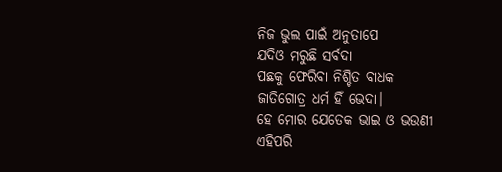ନିଜ ଭୁଲ ପାଇଁ ଅନୁତାପେ
ଯଦିଓ ମରୁଛି ସର୍ବଦା
ପଛକୁ ଫେରିବା ନିଶ୍ଚିତ ବାଧକ
ଜାତିଗୋତ୍ର ଧର୍ମ ହିଁ ଭେଦା।
ହେ ମୋର ଯେତେକ ଭାଇ ଓ ଭଉଣୀ
ଏହିପରି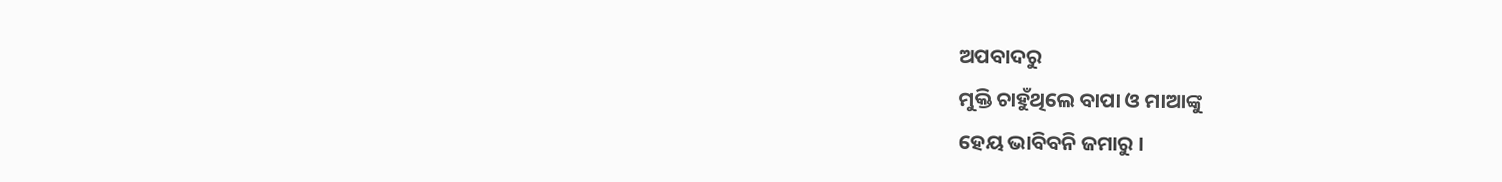ଅପବାଦରୁ
ମୁକ୍ତି ଚାହୁଁଥିଲେ ବାପା ଓ ମାଆଙ୍କୁ
ହେୟ ଭାବିବନି ଜମାରୁ ।